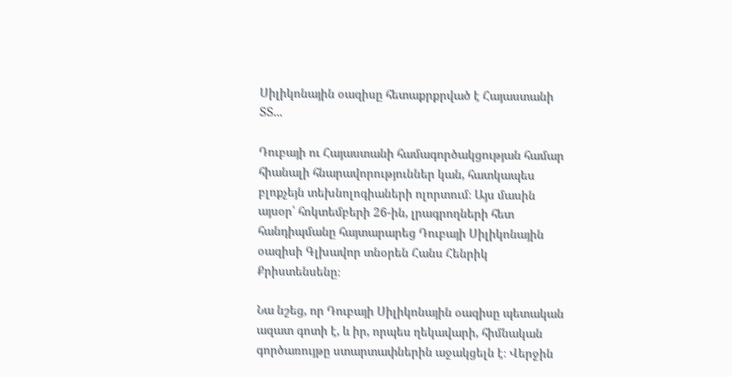Սիլիկոնային օազիսը հետաքրքրված է Հայաստանի ՏՏ...

Դուբայի ու Հայաստանի համագործակցության համար հիանալի հնարավորություններ կան, հատկապես բլոքչեյն տեխնոլոգիաների ոլորտում։ Այս մասին այսօր՝ հոկտեմբերի 26-ին, լրագրողների հետ հանդիպմանը հայտարարեց Դուբայի Սիլիկոնային օազիսի Գլխավոր տնօրեն Հանս Հենրիկ Քրիստենսենը։

Նա նշեց, որ Դուբայի Սիլիկոնային օազիսը պետական ազատ գոտի է, և իր, որպես ղեկավարի, հիմնական գործառույթը ստարտափներին աջակցելն է։ Վերջին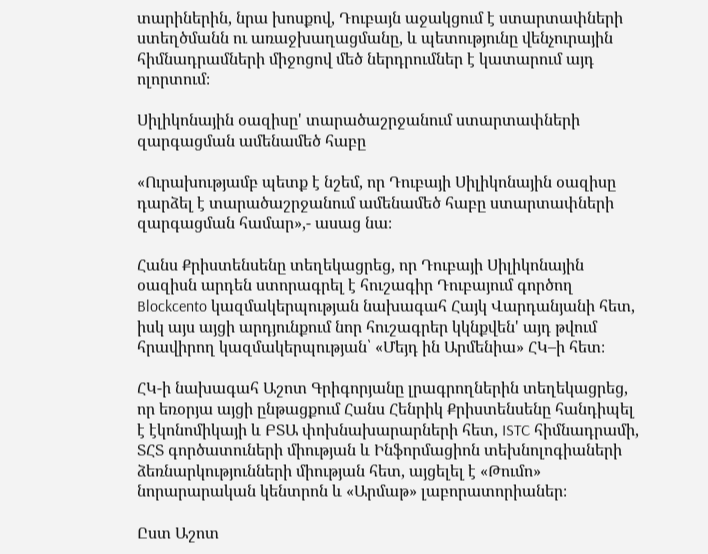տարիներին, նրա խոսքով, Դուբայն աջակցում է ստարտափների ստեղծմանն ու առաջխաղացմանը, և պետությունը վենչուրային հիմնադրամների միջոցով մեծ ներդրումներ է կատարում այդ ոլորտում։

Սիլիկոնային օազիսը' տարածաշրջանում ստարտափների զարգացման ամենամեծ հաբը

«Ուրախությամբ պետք է նշեմ, որ Դուբայի Սիլիկոնային օազիսը դարձել է տարածաշրջանում ամենամեծ հաբը ստարտափների զարգացման համար»,- ասաց նա։

Հանս Քրիստենսենը տեղեկացրեց, որ Դուբայի Սիլիկոնային օազիսն արդեն ստորագրել է հուշագիր Դուբայում գործող Blockcento կազմակերպության նախագահ Հայկ Վարդանյանի հետ, իսկ այս այցի արդյունքում նոր հուշագրեր կկնքվեն' այդ թվում հրավիրող կազմակերպության՝ «Մեյդ ին Արմենիա» ՀԿ–ի հետ։

ՀԿ-ի նախագահ Աշոտ Գրիգորյանը լրագրողներին տեղեկացրեց, որ եռօրյա այցի ընթացքում Հանս Հենրիկ Քրիստենսենը հանդիպել է էկոնոմիկայի և ԲՏԱ փոխնախարարների հետ, ISTC հիմնադրամի, ՏՀՏ գործատուների միության և Ինֆորմացիոն տեխնոլոգիաների ձեռնարկությունների միության հետ, այցելել է «Թումո» նորարարական կենտրոն և «Արմաթ» լաբորատորիաներ։

Ըստ Աշոտ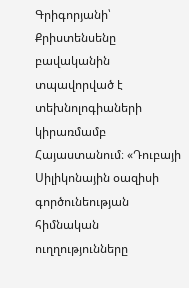Գրիգորյանի՝ Քրիստենսենը բավականին տպավորված է տեխնոլոգիաների կիրառմամբ Հայաստանում։ «Դուբայի Սիլիկոնային օազիսի գործունեության հիմնական ուղղությունները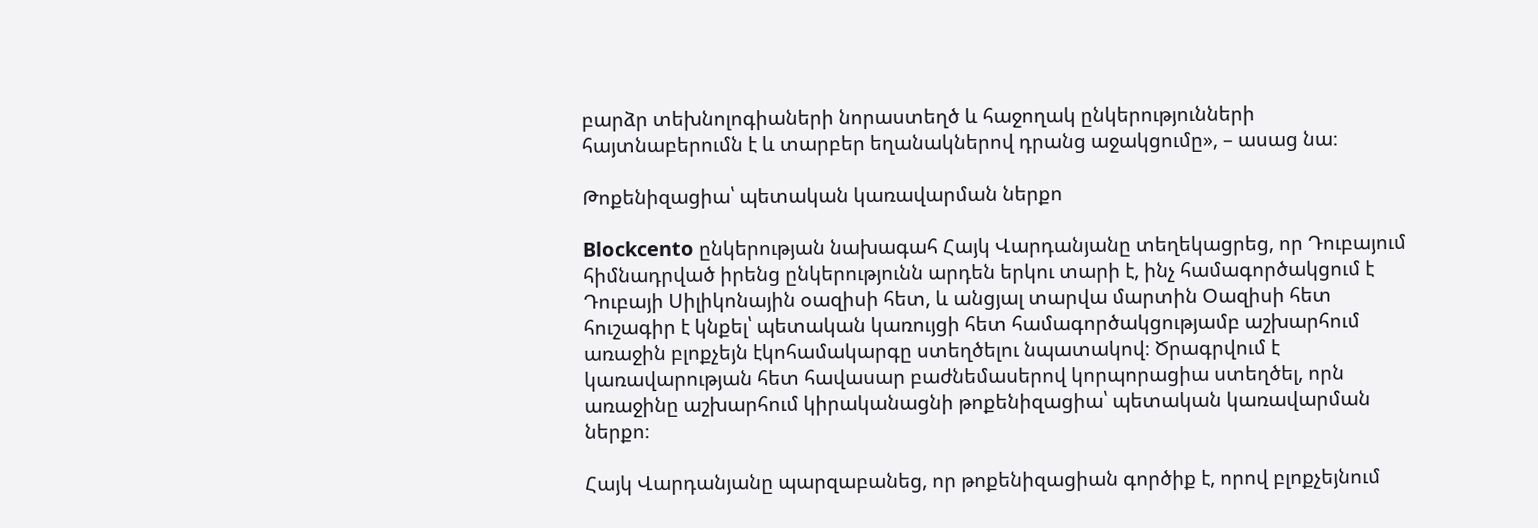բարձր տեխնոլոգիաների նորաստեղծ և հաջողակ ընկերությունների հայտնաբերումն է և տարբեր եղանակներով դրանց աջակցումը», – ասաց նա։

Թոքենիզացիա՝ պետական կառավարման ներքո

Blockcento ընկերության նախագահ Հայկ Վարդանյանը տեղեկացրեց, որ Դուբայում հիմնադրված իրենց ընկերությունն արդեն երկու տարի է, ինչ համագործակցում է Դուբայի Սիլիկոնային օազիսի հետ, և անցյալ տարվա մարտին Օազիսի հետ հուշագիր է կնքել՝ պետական կառույցի հետ համագործակցությամբ աշխարհում առաջին բլոքչեյն էկոհամակարգը ստեղծելու նպատակով։ Ծրագրվում է կառավարության հետ հավասար բաժնեմասերով կորպորացիա ստեղծել, որն առաջինը աշխարհում կիրականացնի թոքենիզացիա՝ պետական կառավարման ներքո։

Հայկ Վարդանյանը պարզաբանեց, որ թոքենիզացիան գործիք է, որով բլոքչեյնում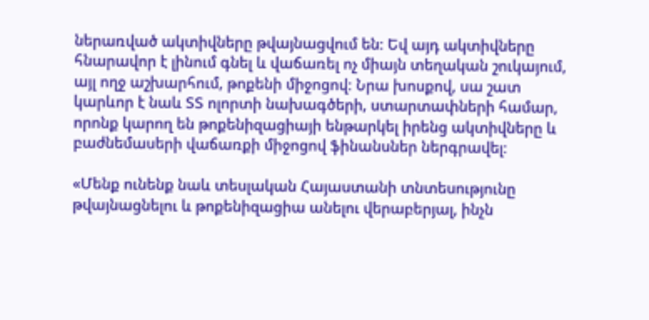ներառված ակտիվները թվայնացվում են։ Եվ այդ ակտիվները հնարավոր է լինում գնել և վաճառել ոչ միայն տեղական շուկայում, այլ ողջ աշխարհում, թոքենի միջոցով։ Նրա խոսքով, սա շատ կարևոր է նաև ՏՏ ոլորտի նախագծերի, ստարտափների համար, որոնք կարող են թոքենիզացիայի ենթարկել իրենց ակտիվները և բաժնեմասերի վաճառքի միջոցով ֆինանսներ ներգրավել։

«Մենք ունենք նաև տեսլական Հայաստանի տնտեսությունը թվայնացնելու և թոքենիզացիա անելու վերաբերյալ, ինչն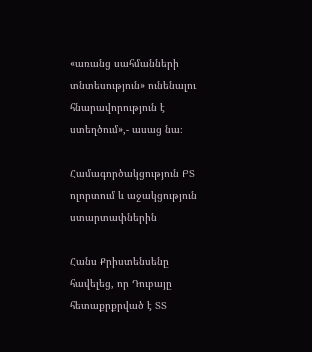«առանց սահմանների տնտեսություն» ունենալու հնարավորություն է ստեղծում»,- ասաց նա։

Համագործակցություն ԲՏ ոլորտում և աջակցություն ստարտափներին

Հանս Քրիստենսենը հավելեց, որ Դուբայը հետաքրքրված է ՏՏ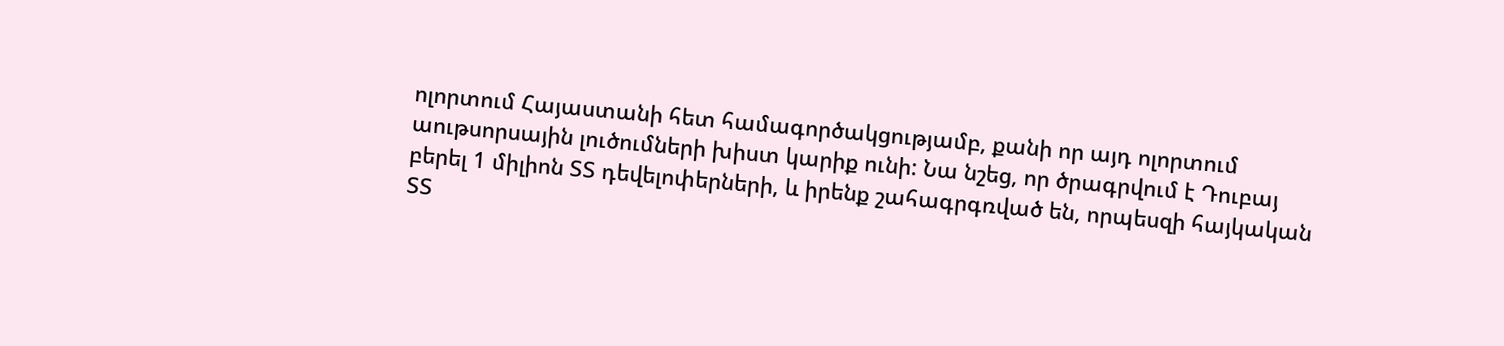ոլորտում Հայաստանի հետ համագործակցությամբ, քանի որ այդ ոլորտում աութսորսային լուծումների խիստ կարիք ունի: Նա նշեց, որ ծրագրվում է Դուբայ բերել 1 միլիոն ՏՏ դեվելոփերների, և իրենք շահագրգռված են, որպեսզի հայկական ՏՏ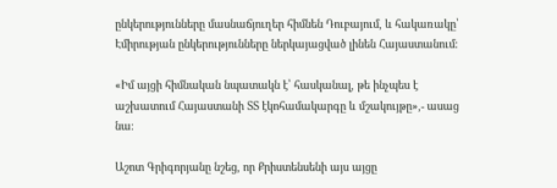ընկերությունները մասնաճյուղեր հիմնեն Դուբայում, և հակառակը՝ Էմիրության ընկերությունները ներկայացված լինեն Հայաստանում։

«Իմ այցի հիմնական նպատակն է՝ հասկանալ, թե ինչպես է աշխատում Հայաստանի ՏՏ էկոհամակարգը և մշակույթը»,- ասաց նա։

Աշոտ Գրիգորյանը նշեց, որ Քրիստենսենի այս այցը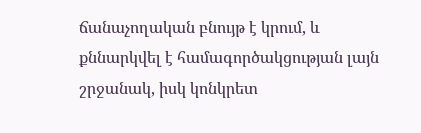ճանաչողական բնույթ է կրում, և քննարկվել է համագործակցության լայն շրջանակ, իսկ կոնկրետ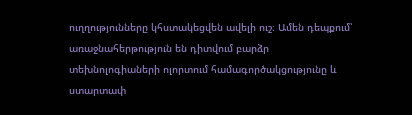ուղղությունները կհստակեցվեն ավելի ուշ։ Ամեն դեպքում՝ առաջնահերթություն են դիտվում բարձր տեխնոլոգիաների ոլորտում համագործակցությունը և ստարտափ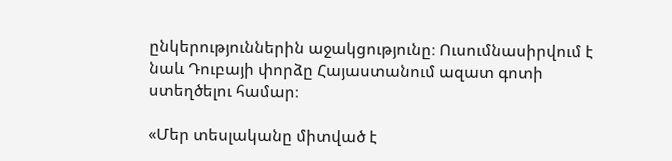ընկերություններին աջակցությունը։ Ուսումնասիրվում է նաև Դուբայի փորձը Հայաստանում ազատ գոտի ստեղծելու համար։

«Մեր տեսլականը միտված է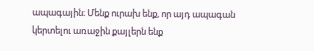ապագային։ Մենք ուրախ ենք, որ այդ ապագան կերտելու առաջին քայլերն ենք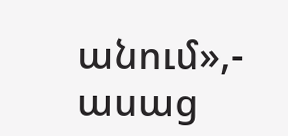անում»,- ասաց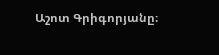Աշոտ Գրիգորյանը։